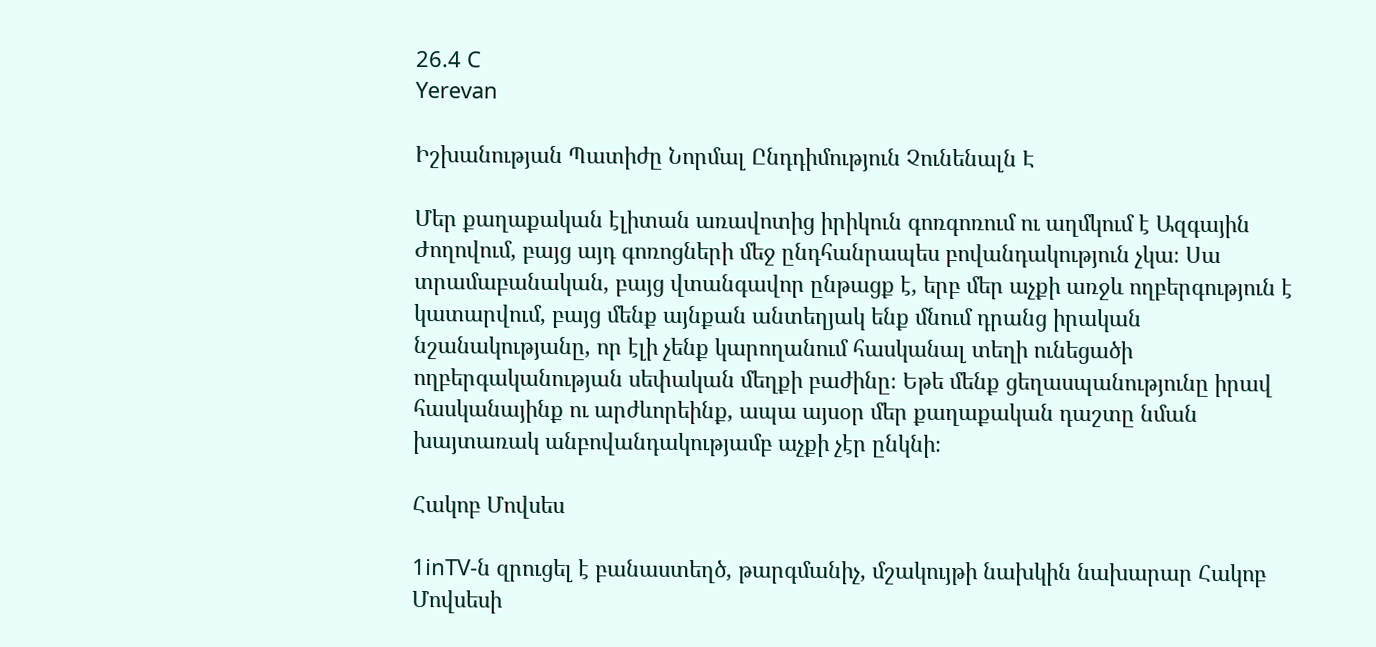26.4 C
Yerevan

Իշխանության Պատիժը Նորմալ Ընդդիմություն Չունենալն Է

Մեր քաղաքական էլիտան առավոտից իրիկուն գոռգոռում ու աղմկում է Ազգային Ժողովում, բայց այդ գոռոցների մեջ ընդհանրապես բովանդակություն չկա։ Սա տրամաբանական, բայց վտանգավոր ընթացք է, երբ մեր աչքի առջև ողբերգություն է կատարվում, բայց մենք այնքան անտեղյակ ենք մնում դրանց իրական նշանակությանը, որ էլի չենք կարողանում հասկանալ տեղի ունեցածի ողբերգականության սեփական մեղքի բաժինը։ Եթե մենք ցեղասպանությունը իրավ հասկանայինք ու արժևորեինք, ապա այսօր մեր քաղաքական դաշտը նման խայտառակ անբովանդակությամբ աչքի չէր ընկնի։

Հակոբ Մովսես

1inTV‑ն զրուցել է բանաստեղծ, թարգմանիչ, մշակույթի նախկին նախարար Հակոբ Մովսեսի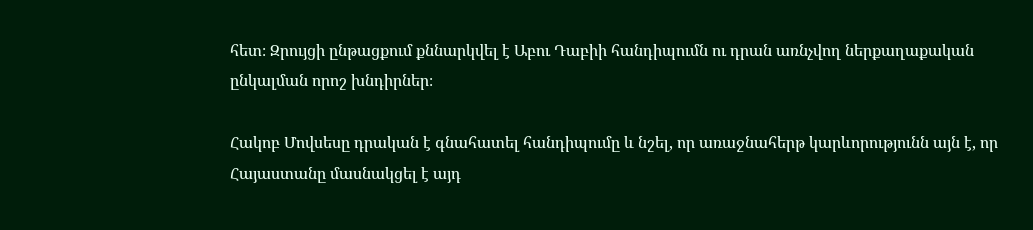հետ։ Զրույցի ընթացքում քննարկվել է Աբու Դաբիի հանդիպումն ու դրան առնչվող ներքաղաքական ընկալման որոշ խնդիրներ։

Հակոբ Մովսեսը դրական է գնահատել հանդիպումը և նշել, որ առաջնահերթ կարևորությունն այն է, որ Հայաստանը մասնակցել է այդ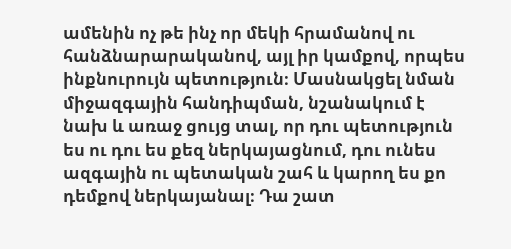ամենին ոչ թե ինչ որ մեկի հրամանով ու հանձնարարականով, այլ իր կամքով, որպես ինքնուրույն պետություն։ Մասնակցել նման միջազգային հանդիպման, նշանակում է նախ և առաջ ցույց տալ, որ դու պետություն ես ու դու ես քեզ ներկայացնում, դու ունես ազգային ու պետական շահ և կարող ես քո դեմքով ներկայանալ։ Դա շատ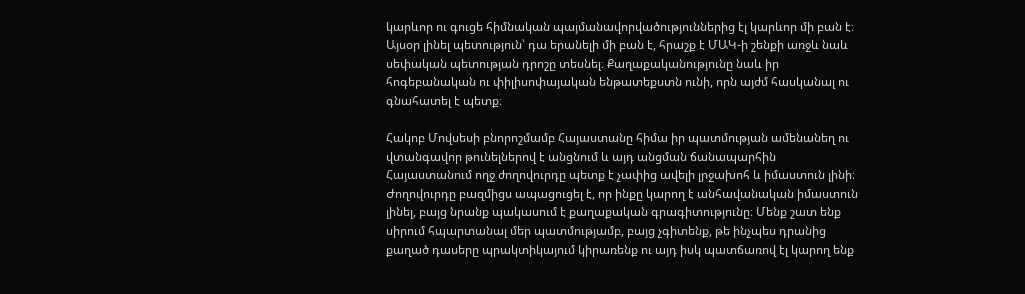կարևոր ու գուցե հիմնական պայմանավորվածություններից էլ կարևոր մի բան է։ Այսօր լինել պետություն՝ դա երանելի մի բան է, հրաշք է ՄԱԿ‑ի շենքի առջև նաև սեփական պետության դրոշը տեսնել։ Քաղաքականությունը նաև իր հոգեբանական ու փիլիսոփայական ենթատեքստն ունի, որն այժմ հասկանալ ու գնահատել է պետք։

Հակոբ Մովսեսի բնորոշմամբ Հայաստանը հիմա իր պատմության ամենանեղ ու վտանգավոր թունելներով է անցնում և այդ անցման ճանապարհին Հայաստանում ողջ ժողովուրդը պետք է չափից ավելի լրջախոհ և իմաստուն լինի։ Ժողովուրդը բազմիցս ապացուցել է, որ ինքը կարող է անհավանական իմաստուն լինել, բայց նրանք պակասում է քաղաքական գրագիտությունը։ Մենք շատ ենք սիրում հպարտանալ մեր պատմությամբ, բայց չգիտենք, թե ինչպես դրանից քաղած դասերը պրակտիկայում կիրառենք ու այդ իսկ պատճառով էլ կարող ենք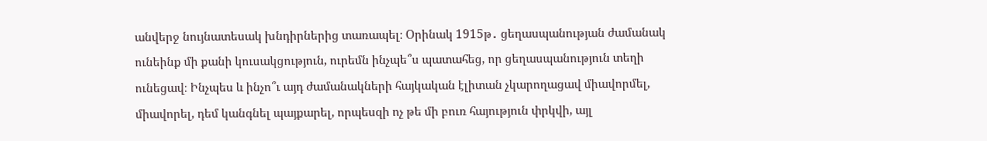անվերջ նույնատեսակ խնդիրներից տառապել։ Օրինակ 1915թ․ ցեղասպանության ժամանակ ունեինք մի քանի կուսակցություն, ուրեմն ինչպե՞ս պատահեց, որ ցեղասպանություն տեղի ունեցավ։ Ինչպես և ինչո՞ւ այդ ժամանակների հայկական էլիտան չկարողացավ միավորմել, միավորել, դեմ կանգնել պայքարել, որպեսզի ոչ թե մի բուռ հայություն փրկվի, այլ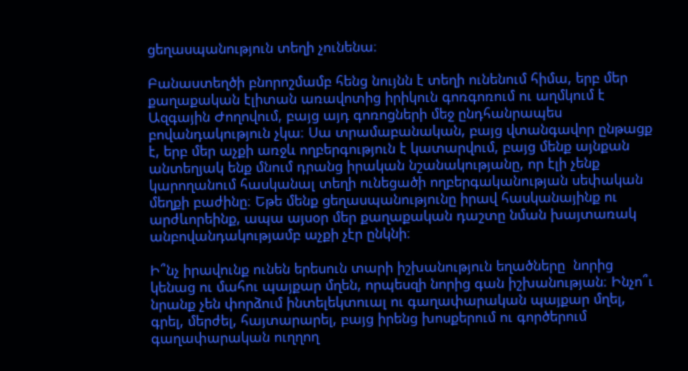ցեղասպանություն տեղի չունենա։

Բանաստեղծի բնորոշմամբ հենց նույնն է տեղի ունենում հիմա, երբ մեր քաղաքական էլիտան առավոտից իրիկուն գոռգոռում ու աղմկում է Ազգային Ժողովում, բայց այդ գոռոցների մեջ ընդհանրապես բովանդակություն չկա։ Սա տրամաբանական, բայց վտանգավոր ընթացք է, երբ մեր աչքի առջև ողբերգություն է կատարվում, բայց մենք այնքան անտեղյակ ենք մնում դրանց իրական նշանակությանը, որ էլի չենք կարողանում հասկանալ տեղի ունեցածի ողբերգականության սեփական մեղքի բաժինը։ Եթե մենք ցեղասպանությունը իրավ հասկանայինք ու արժևորեինք, ապա այսօր մեր քաղաքական դաշտը նման խայտառակ անբովանդակությամբ աչքի չէր ընկնի։

Ի՞նչ իրավունք ունեն երեսուն տարի իշխանություն եղածները  նորից կենաց ու մահու պայքար մղեն, որպեսզի նորից գան իշխանության։ Ինչո՞ւ նրանք չեն փորձում ինտելեկտուալ ու գաղափարական պայքար մղել, գրել, մերժել, հայտարարել, բայց իրենց խոսքերում ու գործերում գաղափարական ուղղող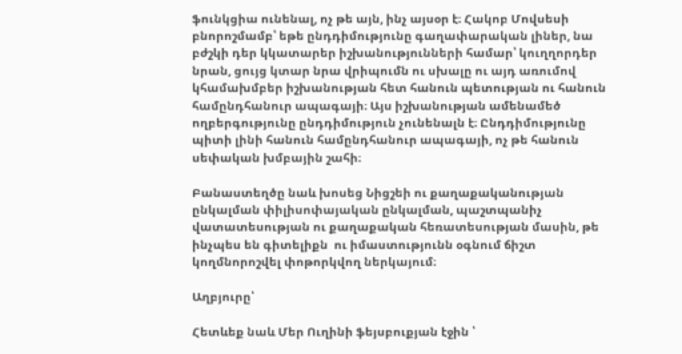ֆունկցիա ունենալ, ոչ թե այն, ինչ այսօր է։ Հակոբ Մովսեսի բնորոշմամբ՝ եթե ընդդիմությունը գաղափարական լիներ, նա բժշկի դեր կկատարեր իշխանությունների համար՝ կուղղորդեր նրան, ցույց կտար նրա վրիպումն ու սխալը ու այդ առումով կհամախմբեր իշխանության հետ հանուն պետության ու հանուն համընդհանուր ապագայի։ Այս իշխանության ամենամեծ ողբերգությունը ընդդիմություն չունենալն է։ Ընդդիմությունը պիտի լինի հանուն համընդհանուր ապագայի, ոչ թե հանուն սեփական խմբային շահի։

Բանաստեղծը նաև խոսեց Նիցշեի ու քաղաքականության ընկալման փիլիսոփայական ընկալման, պաշտպանիչ վատատեսության ու քաղաքական հեռատեսության մասին, թե ինչպես են գիտելիքն  ու իմաստությունն օգնում ճիշտ կողմնորոշվել փոթորկվող ներկայում։

Աղբյուրը՝

Հետևեք նաև Մեր Ուղինի ֆեյսբուքյան էջին ՝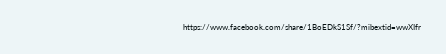https://www.facebook.com/share/1BoEDkS1Sf/?mibextid=wwXIfr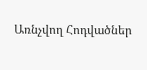Առնչվող Հոդվածներ